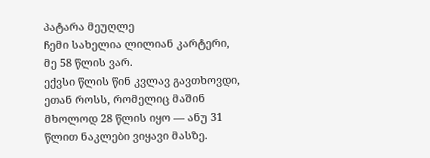პატარა მეუღლე
ჩემი სახელია ლილიან კარტერი, მე 58 წლის ვარ.
ექვსი წლის წინ კვლავ გავთხოვდი, ეთან როსს, რომელიც მაშინ მხოლოდ 28 წლის იყო — ანუ 31 წლით ნაკლები ვიყავი მასზე.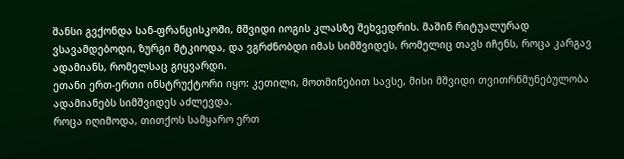შანსი გვქონდა სან-ფრანცისკოში, მშვიდი იოგის კლასზე შეხვედრის. მაშინ რიტუალურად ვსავამდებოდი, ზურგი მტკიოდა, და ვგრძნობდი იმას სიმშვიდეს, რომელიც თავს იჩენს, როცა კარგავ ადამიანს, რომელსაც გიყვარდი.
ეთანი ერთ-ერთი ინსტრუქტორი იყო: კეთილი, მოთმინებით სავსე, მისი მშვიდი თვითრწმუნებულობა ადამიანებს სიმშვიდეს აძლევდა.
როცა იღიმოდა, თითქოს სამყარო ერთ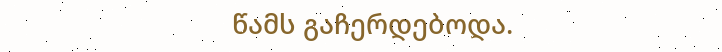წამს გაჩერდებოდა.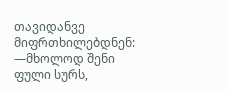თავიდანვე მიფრთხილებდნენ:
—მხოლოდ შენი ფული სურს,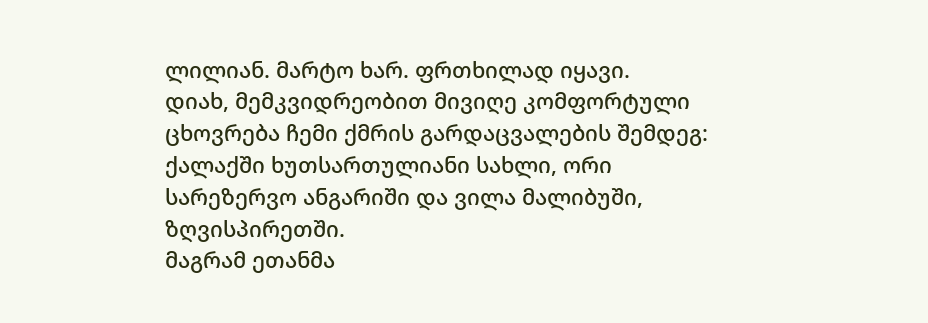ლილიან. მარტო ხარ. ფრთხილად იყავი.
დიახ, მემკვიდრეობით მივიღე კომფორტული ცხოვრება ჩემი ქმრის გარდაცვალების შემდეგ: ქალაქში ხუთსართულიანი სახლი, ორი სარეზერვო ანგარიში და ვილა მალიბუში, ზღვისპირეთში.
მაგრამ ეთანმა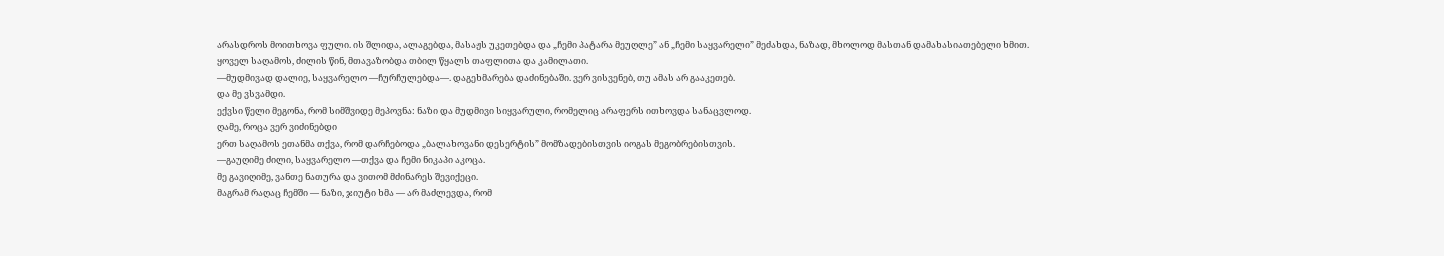არასდროს მოითხოვა ფული. ის შლიდა, ალაგებდა, მასაჟს უკეთებდა და „ჩემი პატარა მეუღლე” ან „ჩემი საყვარელი” მეძახდა, ნაზად, მხოლოდ მასთან დამახასიათებელი ხმით.
ყოველ საღამოს, ძილის წინ, მთავაზობდა თბილ წყალს თაფლითა და კამილათი.
—მუდმივად დალიე, საყვარელო —ჩურჩულებდა—. დაგეხმარება დაძინებაში. ვერ ვისვენებ, თუ ამას არ გააკეთებ.
და მე ვსვამდი.
ექვსი წელი მეგონა, რომ სიმშვიდე მეპოვნა: ნაზი და მუდმივი სიყვარული, რომელიც არაფერს ითხოვდა სანაცვლოდ.
ღამე, როცა ვერ ვიძინებდი
ერთ საღამოს ეთანმა თქვა, რომ დარჩებოდა „ბალახოვანი დესერტის” მომზადებისთვის იოგას მეგობრებისთვის.
—გაუღიმე ძილი, საყვარელო —თქვა და ჩემი ნიკაპი აკოცა.
მე გავიღიმე, ვანთე ნათურა და ვითომ მძინარეს შევიქეცი.
მაგრამ რაღაც ჩემში — ნაზი, ჯიუტი ხმა — არ მაძლევდა, რომ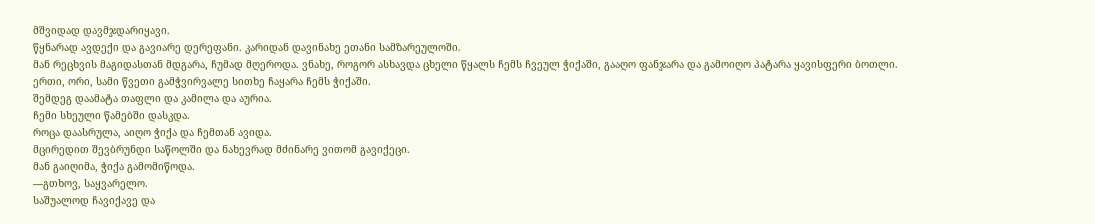მშვიდად დავმჯდარიყავი.
წყნარად ავდექი და გავიარე დერეფანი. კარიდან დავინახე ეთანი სამზარეულოში.
მან რეცხვის მაგიდასთან მდგარა, ჩუმად მღეროდა. ვნახე, როგორ ასხავდა ცხელი წყალს ჩემს ჩვეულ ჭიქაში, გააღო ფანჯარა და გამოიღო პატარა ყავისფერი ბოთლი.
ერთი, ორი, სამი წვეთი გამჭვირვალე სითხე ჩაყარა ჩემს ჭიქაში.
შემდეგ დაამატა თაფლი და კამილა და აურია.
ჩემი სხეული წამებში დასკდა.
როცა დაასრულა, აიღო ჭიქა და ჩემთან ავიდა.
მცირედით შევბრუნდი საწოლში და ნახევრად მძინარე ვითომ გავიქეცი.
მან გაიღიმა, ჭიქა გამომიწოდა.
—გთხოვ, საყვარელო.
საშუალოდ ჩავიქავე და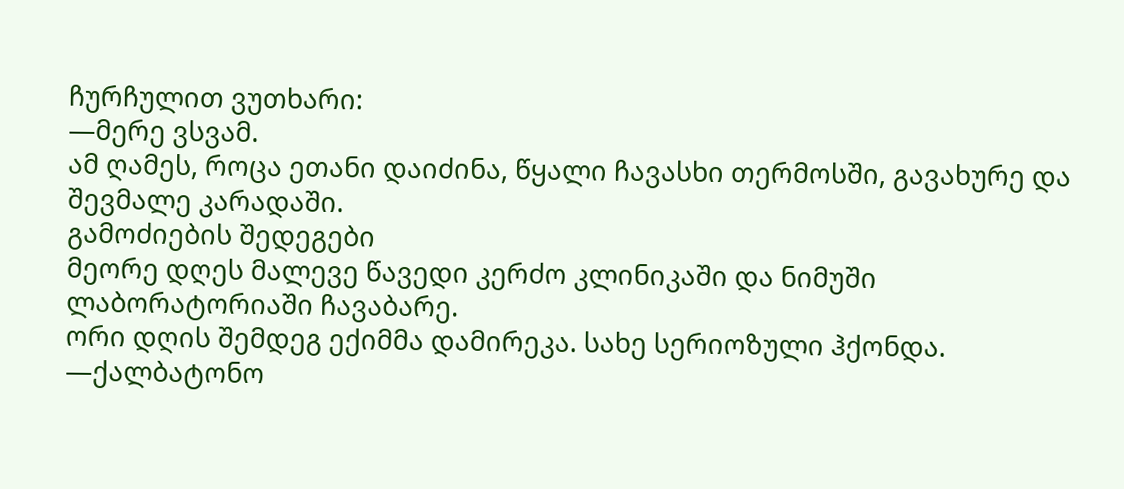ჩურჩულით ვუთხარი:
—მერე ვსვამ.
ამ ღამეს, როცა ეთანი დაიძინა, წყალი ჩავასხი თერმოსში, გავახურე და შევმალე კარადაში.
გამოძიების შედეგები
მეორე დღეს მალევე წავედი კერძო კლინიკაში და ნიმუში ლაბორატორიაში ჩავაბარე.
ორი დღის შემდეგ ექიმმა დამირეკა. სახე სერიოზული ჰქონდა.
—ქალბატონო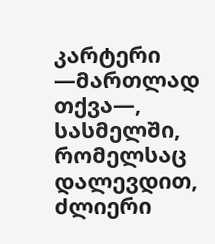კარტერი —მართლად თქვა—, სასმელში, რომელსაც დალევდით, ძლიერი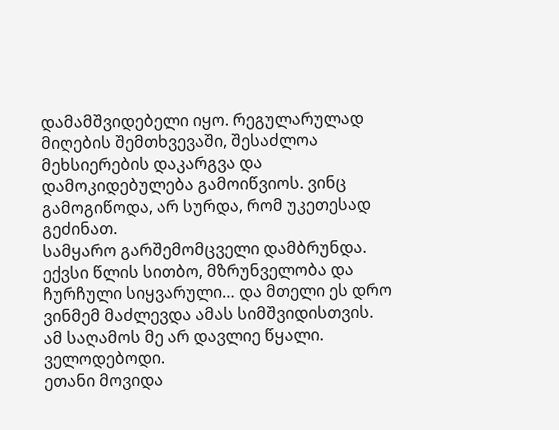დამამშვიდებელი იყო. რეგულარულად მიღების შემთხვევაში, შესაძლოა მეხსიერების დაკარგვა და დამოკიდებულება გამოიწვიოს. ვინც გამოგიწოდა, არ სურდა, რომ უკეთესად გეძინათ.
სამყარო გარშემომცველი დამბრუნდა.
ექვსი წლის სითბო, მზრუნველობა და ჩურჩული სიყვარული… და მთელი ეს დრო ვინმემ მაძლევდა ამას სიმშვიდისთვის.
ამ საღამოს მე არ დავლიე წყალი. ველოდებოდი.
ეთანი მოვიდა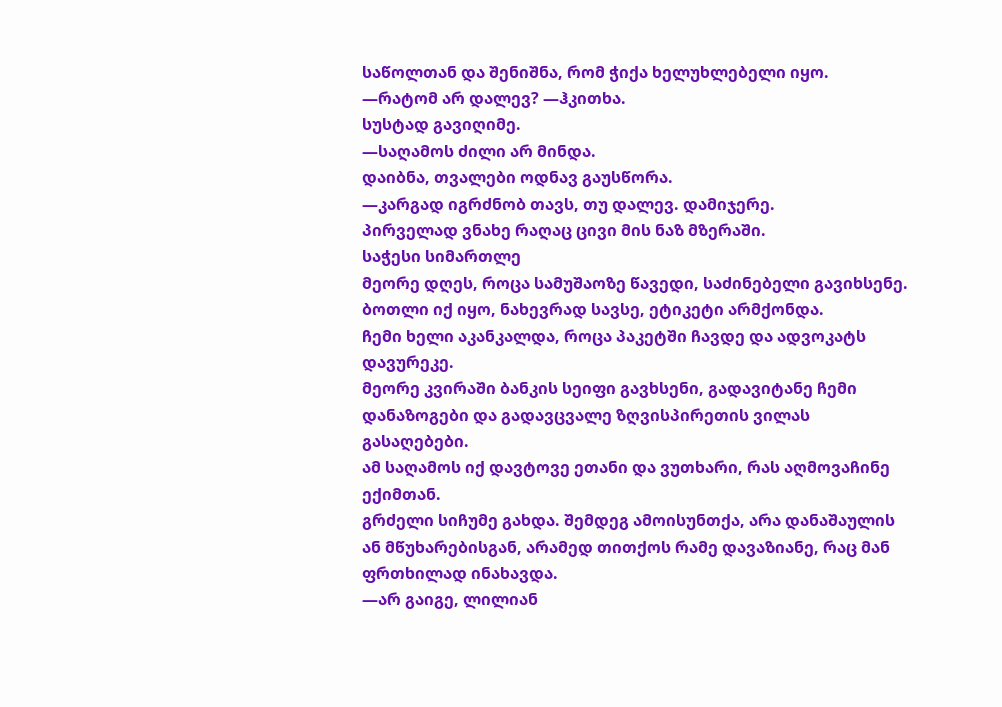საწოლთან და შენიშნა, რომ ჭიქა ხელუხლებელი იყო.
—რატომ არ დალევ? —ჰკითხა.
სუსტად გავიღიმე.
—საღამოს ძილი არ მინდა.
დაიბნა, თვალები ოდნავ გაუსწორა.
—კარგად იგრძნობ თავს, თუ დალევ. დამიჯერე.
პირველად ვნახე რაღაც ცივი მის ნაზ მზერაში.
საჭესი სიმართლე
მეორე დღეს, როცა სამუშაოზე წავედი, საძინებელი გავიხსენე. ბოთლი იქ იყო, ნახევრად სავსე, ეტიკეტი არმქონდა.
ჩემი ხელი აკანკალდა, როცა პაკეტში ჩავდე და ადვოკატს დავურეკე.
მეორე კვირაში ბანკის სეიფი გავხსენი, გადავიტანე ჩემი დანაზოგები და გადავცვალე ზღვისპირეთის ვილას გასაღებები.
ამ საღამოს იქ დავტოვე ეთანი და ვუთხარი, რას აღმოვაჩინე ექიმთან.
გრძელი სიჩუმე გახდა. შემდეგ ამოისუნთქა, არა დანაშაულის ან მწუხარებისგან, არამედ თითქოს რამე დავაზიანე, რაც მან ფრთხილად ინახავდა.
—არ გაიგე, ლილიან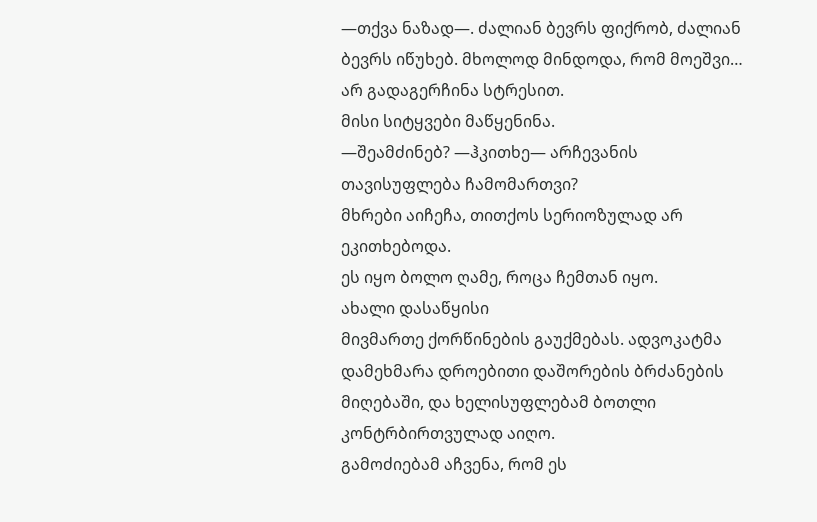—თქვა ნაზად—. ძალიან ბევრს ფიქრობ, ძალიან ბევრს იწუხებ. მხოლოდ მინდოდა, რომ მოეშვი… არ გადაგერჩინა სტრესით.
მისი სიტყვები მაწყენინა.
—შეამძინებ? —ჰკითხე— არჩევანის თავისუფლება ჩამომართვი?
მხრები აიჩეჩა, თითქოს სერიოზულად არ ეკითხებოდა.
ეს იყო ბოლო ღამე, როცა ჩემთან იყო.
ახალი დასაწყისი
მივმართე ქორწინების გაუქმებას. ადვოკატმა დამეხმარა დროებითი დაშორების ბრძანების მიღებაში, და ხელისუფლებამ ბოთლი კონტრბირთვულად აიღო.
გამოძიებამ აჩვენა, რომ ეს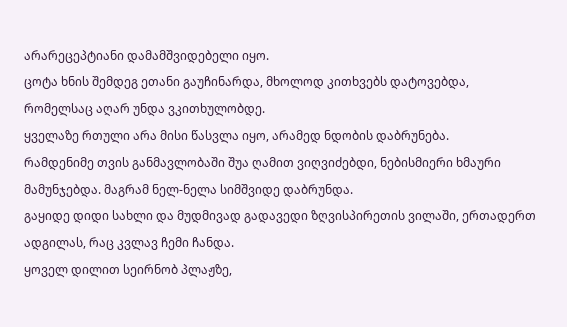არარეცეპტიანი დამამშვიდებელი იყო.
ცოტა ხნის შემდეგ ეთანი გაუჩინარდა, მხოლოდ კითხვებს დატოვებდა, რომელსაც აღარ უნდა ვკითხულობდე.
ყველაზე რთული არა მისი წასვლა იყო, არამედ ნდობის დაბრუნება.
რამდენიმე თვის განმავლობაში შუა ღამით ვიღვიძებდი, ნებისმიერი ხმაური მამუნჯებდა. მაგრამ ნელ-ნელა სიმშვიდე დაბრუნდა.
გაყიდე დიდი სახლი და მუდმივად გადავედი ზღვისპირეთის ვილაში, ერთადერთ ადგილას, რაც კვლავ ჩემი ჩანდა.
ყოველ დილით სეირნობ პლაჟზე,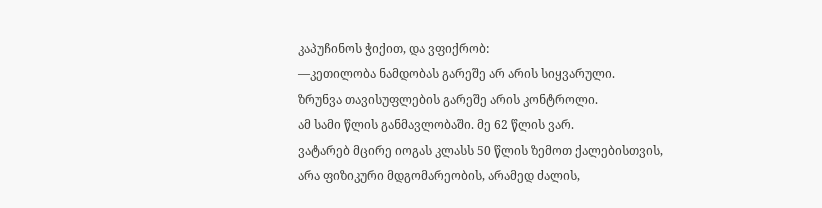კაპუჩინოს ჭიქით, და ვფიქრობ:
—კეთილობა ნამდობას გარეშე არ არის სიყვარული.
ზრუნვა თავისუფლების გარეშე არის კონტროლი.
ამ სამი წლის განმავლობაში. მე 62 წლის ვარ.
ვატარებ მცირე იოგას კლასს 50 წლის ზემოთ ქალებისთვის, არა ფიზიკური მდგომარეობის, არამედ ძალის,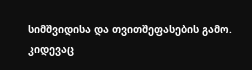სიმშვიდისა და თვითშეფასების გამო.
კიდევაც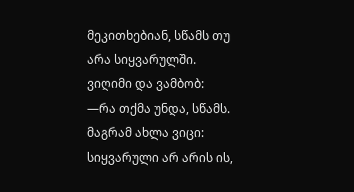მეკითხებიან, სწამს თუ არა სიყვარულში.
ვიღიმი და ვამბობ:
—რა თქმა უნდა, სწამს.
მაგრამ ახლა ვიცი: სიყვარული არ არის ის,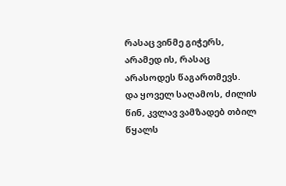რასაც ვინმე გიჭერს, არამედ ის, რასაც არასოდეს წაგართმევს.
და ყოველ საღამოს, ძილის წინ, კვლავ ვამზადებ თბილ წყალს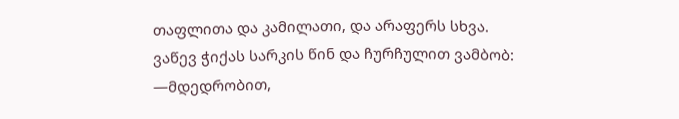თაფლითა და კამილათი, და არაფერს სხვა.
ვაწევ ჭიქას სარკის წინ და ჩურჩულით ვამბობ:
—მდედრობით,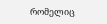რომელიც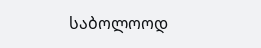საბოლოოდ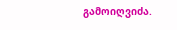გამოიღვიძა.